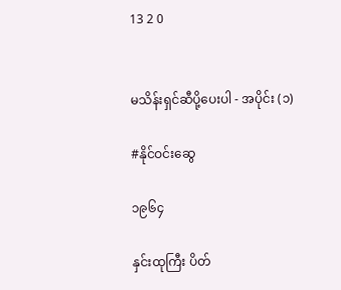13 2 0


မသိန်းရှင်ဆီပို့ပေးပါ - အပိုင်း (၁)

#နိုင်ဝင်းဆွေ

၁၉၆၄

နှင်းထုကြီး ပိတ်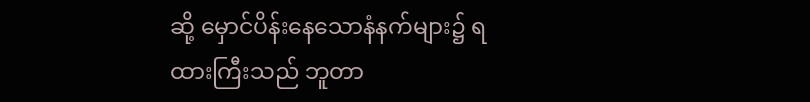ဆို့ မှောင်ပိန်းနေသောနံနက်များ၌ ရထားကြီးသည် ဘူတာ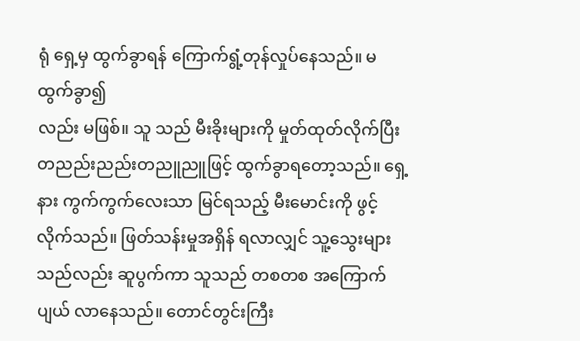ရုံ ရှေ့မှ ထွက်ခွာရန် ကြောက်ရွံ့တုန်လှုပ်နေသည်။ မထွက်ခွာ၍
လည်း မဖြစ်။ သူ သည် မီးခိုးများကို မှုတ်ထုတ်လိုက်ပြီး တညည်းညည်းတညူညူဖြင့် ထွက်ခွာရတော့သည်။ ရှေ့နား ကွက်ကွက်လေးသာ မြင်ရသည့် မီးမောင်းကို ဖွင့်လိုက်သည်။ ဖြတ်သန်းမှုအရှိန် ရလာလျှင် သူ့သွေးများသည်လည်း ဆူပွက်ကာ သူသည် တစတစ အကြောက်ပျယ် လာနေသည်။ တောင်တွင်းကြီး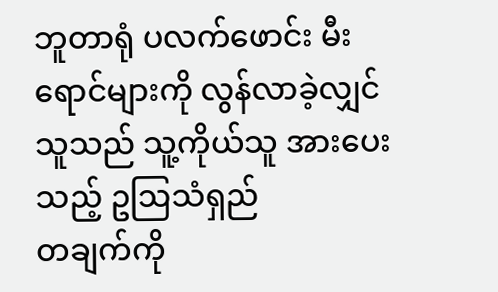ဘူတာရုံ ပလက်ဖောင်း မီးရောင်များကို လွန်လာခဲ့လျှင် သူသည် သူ့ကိုယ်သူ အားပေးသည့် ဥဩသံရှည်
တချက်ကို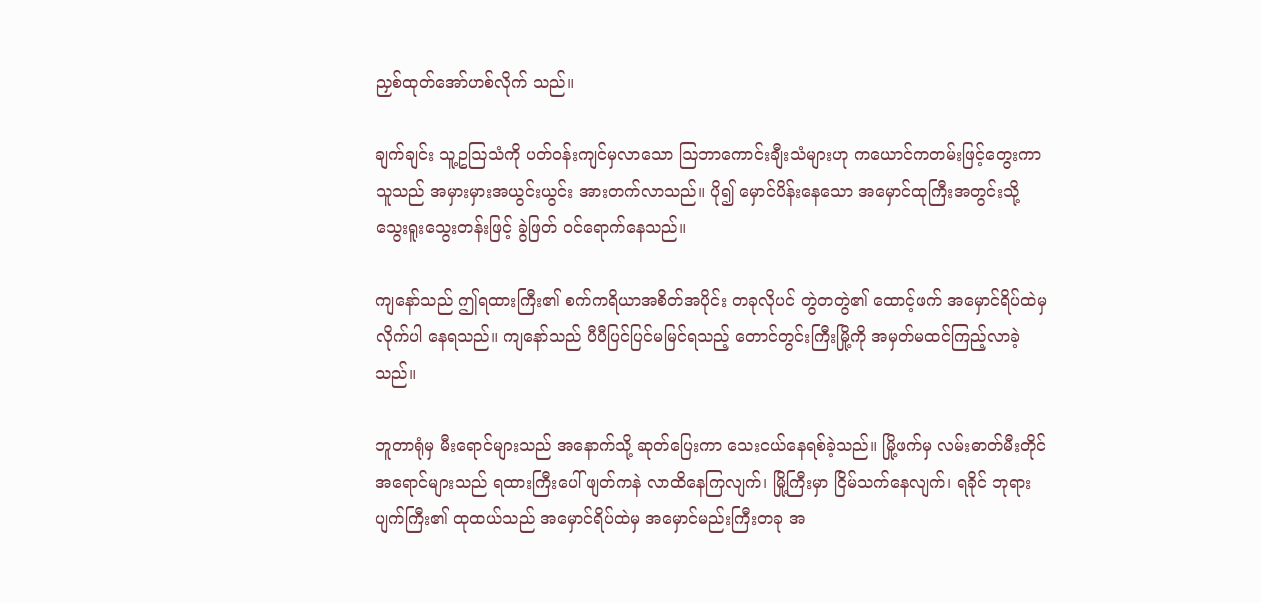ညှစ်ထုတ်အော်ဟစ်လိုက် သည်။

ချက်ချင်း သူ့ဥဩသံကို ပတ်ဝန်းကျင်မှလာသော ဩဘာကောင်းချီးသံများဟု ကယောင်ကတမ်းဖြင့်တွေးကာ သူသည် အမှားမှားအယွင်းယွင်း အားတက်လာသည်။ ပို၍ မှောင်ပိန်းနေသော အမှောင်ထုကြီးအတွင်းသို့ သွေးရူးသွေးတန်းဖြင့် ခွဲဖြတ် ဝင်ရောက်နေသည်။

ကျနော်သည် ဤရထားကြီး၏ စက်ကရိယာအစိတ်အပိုင်း တခုလိုပင် တွဲတတွဲ၏ ထောင့်ဖက် အမှောင်ရိပ်ထဲမှ လိုက်ပါ နေရသည်။ ကျနော်သည် ပီပီပြင်ပြင်မမြင်ရသည့် တောင်တွင်းကြီးမြို့ကို အမှတ်မထင်ကြည့်လာခဲ့သည်။

ဘူတာရုံမှ မီးရောင်များသည် အနောက်သို့ ဆုတ်ပြေးကာ သေးငယ်နေရစ်ခဲ့သည်။ မြို့ဖက်မှ လမ်းဓာတ်မီးတိုင်အရောင်များသည် ရထားကြီးပေါ် ဖျတ်ကနဲ လာထိနေကြလျက်၊ မြို့ကြီးမှာ ငြိမ်သက်နေလျက်၊ ရခိုင် ဘုရားပျက်ကြီး၏ ထုထယ်သည် အမှောင်ရိပ်ထဲမှ အမှောင်မည်းကြီးတခု အ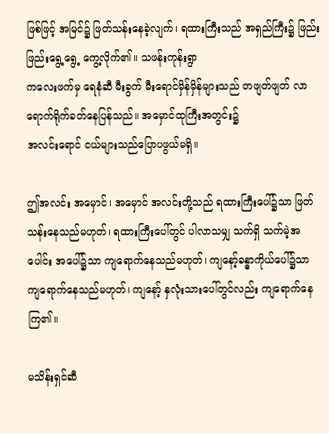ဖြစ်ဖြင့် အမြင်၌ ဖြတ်သန်းနေခဲ့လျက်၊ ရထားကြီးသည် အရှည်ကြီး၌ ဖြည်းဖြည်းရွေ့ရွေ့ ကွေ့လိုက်၏။ သဖန်းကုန်းရွာ
ကလေးဖက်မှ ရေနံဆီ မီးခွက် မီးရောင်မှိန်မှိန်များသည် တဖျတ်ဖျတ် လာရောက်ရိုက်ခတ်နေပြန်သည်။ အမှောင်ထုကြီးအတွင်း၌
အလင်းရောင် ငယ်များသည်ပြောပဖွယ်မရှိ။

ဤအလင်း အမှောင်၊ အမှောင် အလင်းတို့သည် ရထားကြီးပေါ်၌သာ ဖြတ်သန်းနေသည်မဟုတ်၊ ရထားကြီးပေါ်တွင် ပါလာသမျှ သက်ရှိ သက်မဲ့အပေါင်း အပေါ်၌သာ ကျရောက်နေသည်မဟုတ်၊ ကျနော့်ခန္ဓာကိုယ်ပေါ်၌သာ ကျရောက်နေသည်မဟုတ်၊ ကျနော့် နှလုံးသားပေါ်တွင်လည်း ကျရောက်နေကြ၏။

မသိန်းရှင်ဆီ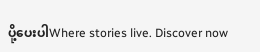ပို့ပေးပါWhere stories live. Discover now